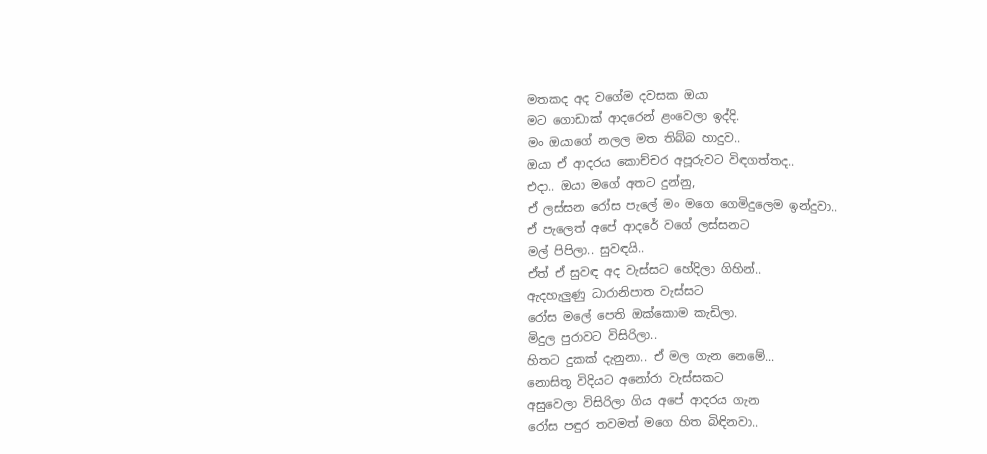මතකද අද වගේම දවසක ඔයා
මට ගොඩාක් ආදරෙන් ළංවෙලා ඉද්දි.
මං ඔයාගේ නලල මත තිබ්බ හාදුව..
ඔයා ඒ ආදරය කොච්චර අපූරුවට විඳගත්තද..
එදා.. ඔයා මගේ අතට දුන්නු,
ඒ ලස්සන රෝස පැලේ මං මගෙ ගෙමිදුලෙම ඉන්දුවා..
ඒ පැලෙත් අපේ ආදරේ වගේ ලස්සනට
මල් පිපිලා.. සුවඳයි..
ඒත් ඒ සුවඳ අද වැස්සට හේදිලා ගිහින්..
ඇදහැලුණු ධාරානිපාත වැස්සට
රෝස මලේ පෙති ඔක්කොම කැඩිලා.
මිදුල පුරාවට විසිරිලා..
හිතට දුකක් දැනුනා.. ඒ මල ගැන නෙමේ...
නොසිතූ විදියට අනෝරා වැස්සකට
අසුවෙලා විසිරිලා ගිය අපේ ආදරය ගැන
රෝස පඳුර තවමත් මගෙ හිත බිඳිනවා..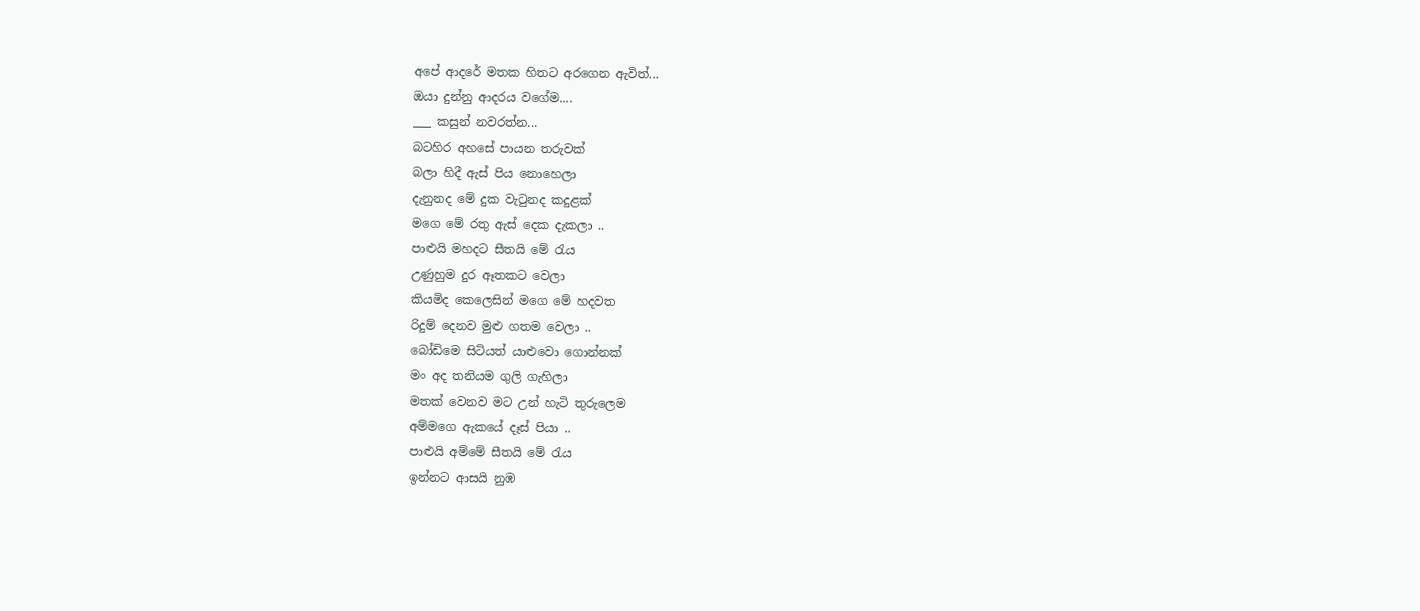අපේ ආදරේ මතක හිතට අරගෙන ඇවිත්...
ඔයා දුන්නු ආදරය වගේම....
___ කසුන් නවරත්න...
බටහිර අහසේ පායන තරුවක්
බලා හිදී ඇස් පිය නොහෙලා
දැනුනද මේ දුක වැටුනද කදුළක්
මගෙ මේ රතු ඇස් දෙක දැකලා ..
පාළුයි මහදට සීතයි මේ රැය
උණුහුම දුර ඈතකට වෙලා
කියමිද කෙලෙසින් මගෙ මේ හදවත
රිදුම් දෙනව මුළු ගතම වෙලා ..
බෝඩිමෙ සිටියත් යාළුවො ගොන්නක්
මං අද තනියම ගුලි ගැහිලා
මතක් වෙනව මට උන් හැටි තුරුලෙම
අම්මගෙ ඇකයේ දෑස් පියා ..
පාළුයි අම්මේ සීතයි මේ රැය
ඉන්නට ආසයි නුඹ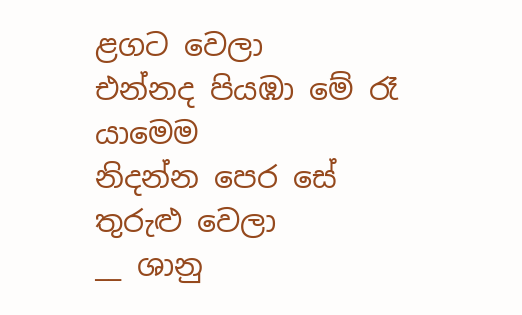ළගට වෙලා
එන්නද පියඹා මේ රෑ යාමෙම
නිදන්න පෙර සේ තුරුළු වෙලා
__ ශානු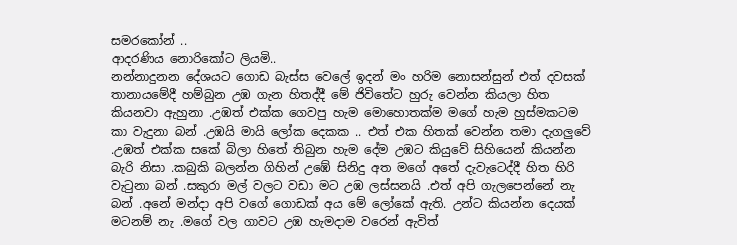සමරකෝන් ..
ආදරණිය නොරිකෝට ලියමි..
නන්නාදුනන දේශයට ගොඩ බැස්ස වෙලේ ඉදන් මං හරිම නොසන්සුන් එත් දවසක් තානායමේදී හම්බුන උඹ ගැන හිතද්දී මේ ජිවිතේට හුරු වෙන්න කියලා හිත කියනවා ඇහුනා .උඹත් එක්ක ගෙවපු හැම මොහොතක්ම මගේ හැම හුස්මකටම කා වැදුනා බන් .උඹයි මායි ලෝක දෙකක .. එත් එක හිතක් වෙන්න තමා දැගලුවේ .උඹත් එක්ක සකේ බිලා හිතේ තිබුන හැම දේම උඹට කියුවේ සිහියෙන් කියන්න බැරි නිසා .කබුකි බලන්න ගිහින් උඹේ සිනිදු අත මගේ අතේ දැවැටෙද්දී හිත හිරි වැටුනා බන් .සකුරා මල් වලට වඩා මට උඹ ලස්සනයි .එත් අපි ගැලපෙන්නේ නැ බන් .අනේ මන්දා අපි වගේ ගොඩක් අය මේ ලෝකේ ඇති. උන්ට කියන්න දෙයක් මටනම් නැ .මගේ වල ගාවට උඹ හැමදාම වරෙන් ඇවිත්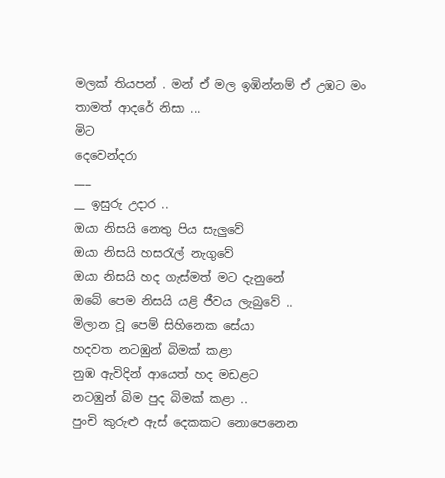මලක් තියපන් . මන් ඒ මල ඉඹින්නම් ඒ උඹට මං තාමත් ආදරේ නිසා ...
මිට
දෙවෙන්දරා
___
__ ඉසුරු උදාර ..
ඔයා නිසයි නෙතු පිය සැලුවේ
ඔයා නිසයි හසරැල් නැගුවේ
ඔයා නිසයි හද ගැස්මත් මට දැනුනේ
ඔබේ පෙම නිසයි යළි ජීවය ලැබුවේ ..
මිලාන වූ පෙම් සිහිනෙක සේයා
හදවත නටඹුන් බිමක් කළා
නුඹ ඇවිදින් ආයෙත් හද මඩළට
නටඹුන් බිම පුද බිමක් කළා ..
පුංචි කුරුළු ඇස් දෙකකට නොපෙනෙන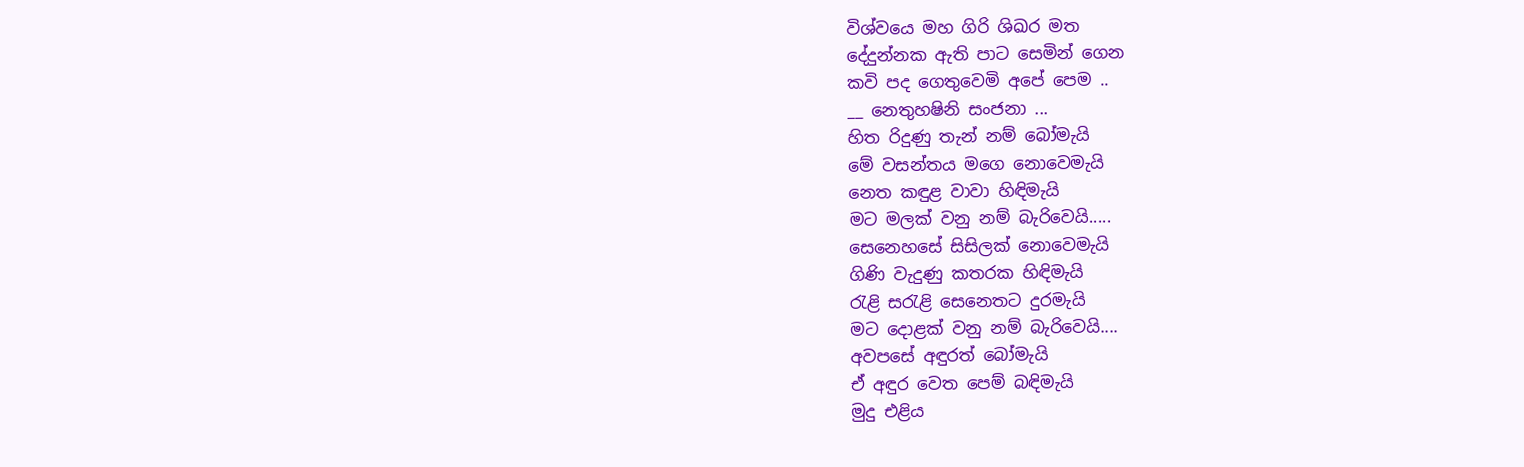විශ්වයෙ මහ ගිරි ශිඛර මත
දේදුන්නක ඇති පාට සෙමින් ගෙන
කවි පද ගෙතුවෙමි අපේ පෙම ..
__ නෙතුහෂිනි සංජනා ...
හිත රිදුණු තැන් නම් බෝමැයි
මේ වසන්තය මගෙ නොවෙමැයි
නෙත කඳුළ වාවා හිඳිමැයි
මට මලක් වනු නම් බැරිවෙයි.....
සෙනෙහසේ සිසිලක් නොවෙමැයි
ගිණි වැදුණු කතරක හිඳිමැයි
රැළි සරැළි සෙනෙතට දුරමැයි
මට දොළක් වනු නම් බැරිවෙයි....
අවපසේ අඳුරත් බෝමැයි
ඒ අඳුර වෙත පෙම් බඳිමැයි
මුදු එළිය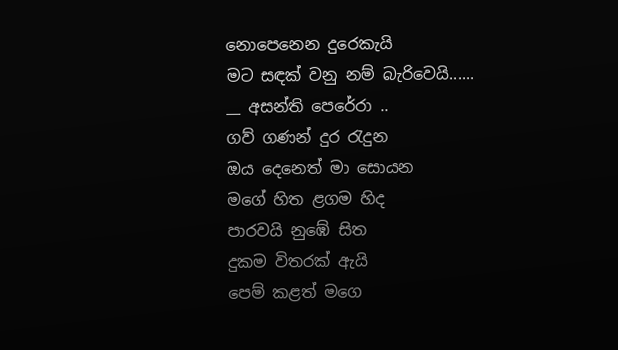නොපෙනෙන දුරෙකැයි
මට සඳක් වනු නම් බැරිවෙයි......
__ අසන්ති පෙරේරා ..
ගව් ගණන් දුර රැදුන
ඔය දෙනෙත් මා සොයන
මගේ හිත ළගම හිද
පාරවයි නුඹේ සිත
දුකම විතරක් ඇයි
පෙම් කළත් මගෙ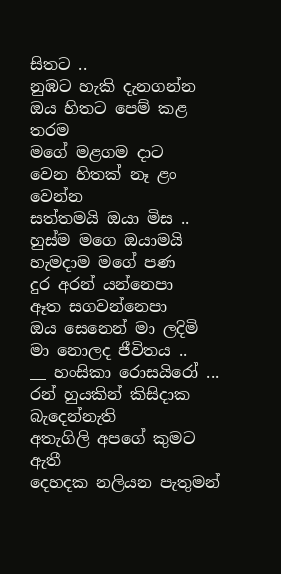සිතට ..
නුඹට හැකි දැනගන්න
ඔය හිතට පෙම් කළ තරම
මගේ මළගම දාට
වෙන හිතක් නෑ ළං වෙන්න
සත්තමයි ඔයා මිස ..
හුස්ම මගෙ ඔයාමයි
හැමදාම මගේ පණ
දුර අරන් යන්නෙපා
ඈත සගවන්නෙපා
ඔය සෙනෙන් මා ලදිමි
මා නොලද ජීවිතය ..
__ හංසිකා රොසයිරෝ ...
රන් හුයකින් කිසිදාක බැදෙන්නැති
අතැගිලි අපගේ කුමට ඇතී
දෙහදක නලියන පැතුමන්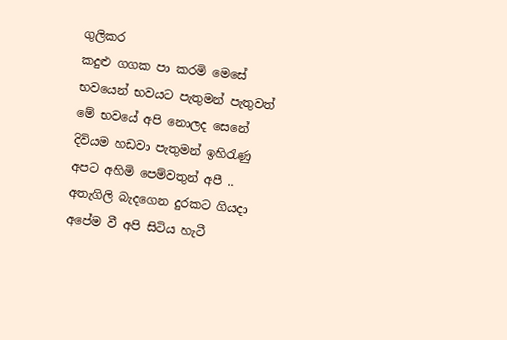ගුලිකර
කදුළු ගගක පා කරමි මෙසේ
භවයෙන් භවයට පැතුමන් පැතුවත්
මේ භවයේ අපි නොලද සෙනේ
දිවියම හඩවා පැතුමන් ඉහිරැණු
අපට අහිමි පෙම්වතුන් අපී ..
අතැගිලි බැදගෙන දුරකට ගියදා
අපේම වී අපි සිටිය හැටී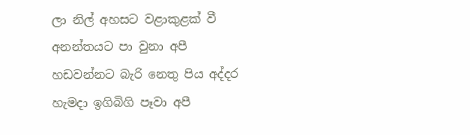ලා නිල් අහසට වළාකුළක් වී
අනන්තයට පා වුනා අපී
හඩවන්නට බැරි නෙතු පිය අද්දර
හැමදා ඉගිබිගි පෑවා අපී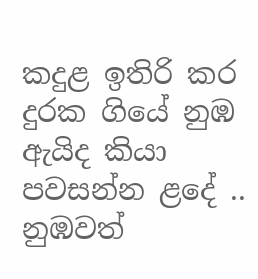කදුළ ඉතිරි කර දුරක ගියේ නුඹ
ඇයිද කියා පවසන්න ළදේ ..
නුඹවත්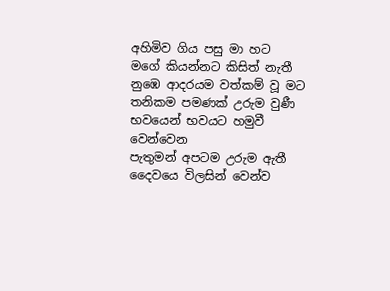අහිමිව ගිය පසු මා හට
මගේ කියන්නට කිසිත් නැතී
නුඹෙ ආදරයම වත්කම් වූ මට
තනිකම පමණක් උරුම වුණී
භවයෙන් භවයට හමුවී වෙන්වෙන
පැතුමන් අපටම උරුම ඇතී
දෛවයෙ විලසින් වෙන්ව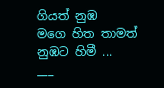ගියත් නුඹ
මගෙ හිත තාමත් නුඹට හිමී ...
___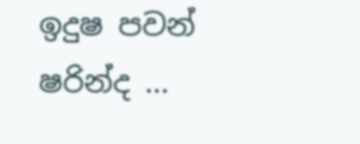ඉදුෂ පවන් ෂරින්ද ...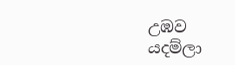උඹව
යදම්ලා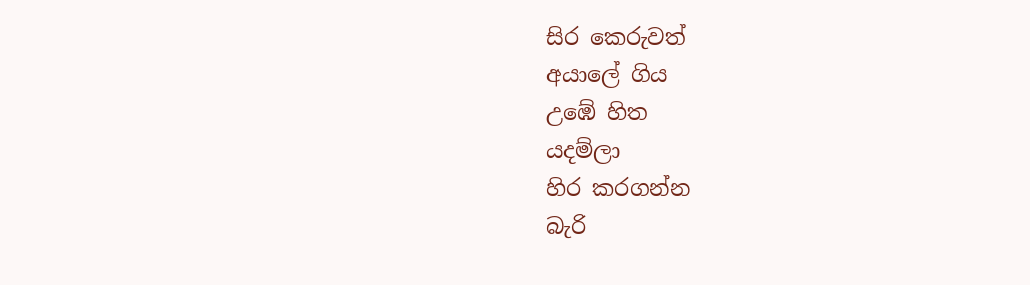සිර කෙරුවත්
අයාලේ ගිය
උඹේ හිත
යදම්ලා
හිර කරගන්න
බැරි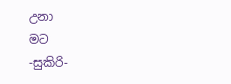උනා
මට
-සුකිරි-